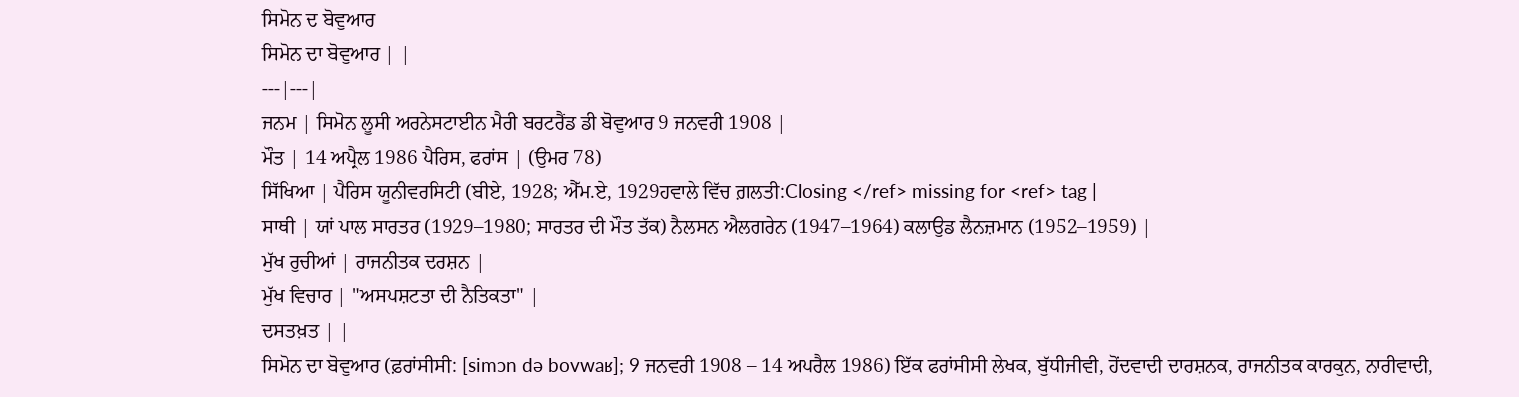ਸਿਮੋਨ ਦ ਬੋਵੁਆਰ
ਸਿਮੋਨ ਦਾ ਬੋਵੁਆਰ | |
---|---|
ਜਨਮ | ਸਿਮੋਨ ਲੂਸੀ ਅਰਨੇਸਟਾਈਨ ਮੈਰੀ ਬਰਟਰੈਂਡ ਡੀ ਬੋਵੁਆਰ 9 ਜਨਵਰੀ 1908 |
ਮੌਤ | 14 ਅਪ੍ਰੈਲ 1986 ਪੈਰਿਸ, ਫਰਾਂਸ | (ਉਮਰ 78)
ਸਿੱਖਿਆ | ਪੈਰਿਸ ਯੂਨੀਵਰਸਿਟੀ (ਬੀਏ, 1928; ਐੱਮ.ਏ, 1929ਹਵਾਲੇ ਵਿੱਚ ਗ਼ਲਤੀ:Closing </ref> missing for <ref> tag |
ਸਾਥੀ | ਯਾਂ ਪਾਲ ਸਾਰਤਰ (1929–1980; ਸਾਰਤਰ ਦੀ ਮੌਤ ਤੱਕ) ਨੈਲਸਨ ਐਲਗਰੇਨ (1947–1964) ਕਲਾਉਡ ਲੈਨਜ਼ਮਾਨ (1952–1959) |
ਮੁੱਖ ਰੁਚੀਆਂ | ਰਾਜਨੀਤਕ ਦਰਸ਼ਨ |
ਮੁੱਖ ਵਿਚਾਰ | "ਅਸਪਸ਼ਟਤਾ ਦੀ ਨੈਤਿਕਤਾ" |
ਦਸਤਖ਼ਤ | |
ਸਿਮੋਨ ਦਾ ਬੋਵੁਆਰ (ਫ਼ਰਾਂਸੀਸੀ: [simɔn də bovwaʁ]; 9 ਜਨਵਰੀ 1908 – 14 ਅਪਰੈਲ 1986) ਇੱਕ ਫਰਾਂਸੀਸੀ ਲੇਖਕ, ਬੁੱਧੀਜੀਵੀ, ਹੋਂਦਵਾਦੀ ਦਾਰਸ਼ਨਕ, ਰਾਜਨੀਤਕ ਕਾਰਕੁਨ, ਨਾਰੀਵਾਦੀ,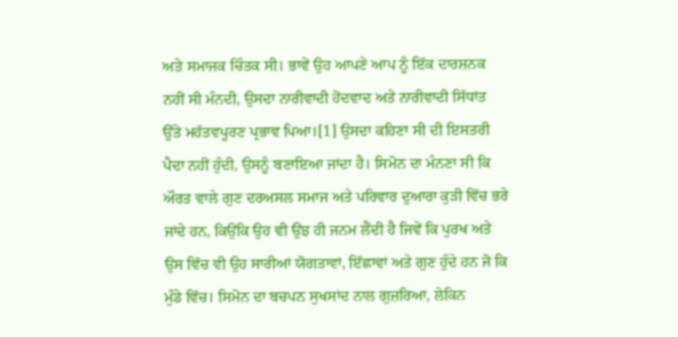ਅਤੇ ਸਮਾਜਕ ਚਿੰਤਕ ਸੀ। ਭਾਵੇਂ ਉਹ ਆਪਣੇ ਆਪ ਨੂੰ ਇੱਕ ਦਾਰਸ਼ਨਕ ਨਹੀਂ ਸੀ ਮੰਨਦੀ, ਉਸਦਾ ਨਾਰੀਵਾਦੀ ਹੋਂਦਵਾਦ ਅਤੇ ਨਾਰੀਵਾਦੀ ਸਿੱਧਾਂਤ ਉੱਤੇ ਮਹੱਤਵਪੂਰਣ ਪ੍ਰਭਾਵ ਪਿਆ।[1] ਉਸਦਾ ਕਹਿਣਾ ਸੀ ਦੀ ਇਸਤਰੀ ਪੈਦਾ ਨਹੀਂ ਹੁੰਦੀ, ਉਸਨੂੰ ਬਣਾਇਆ ਜਾਂਦਾ ਹੈ। ਸਿਮੋਨ ਦਾ ਮੰਨਣਾ ਸੀ ਕਿ ਔਰਤ ਵਾਲੇ ਗੁਣ ਦਰਅਸਲ ਸਮਾਜ ਅਤੇ ਪਰਿਵਾਰ ਦੁਆਰਾ ਕੁੜੀ ਵਿੱਚ ਭਰੇ ਜਾਂਦੇ ਹਨ, ਕਿਉਂਕਿ ਉਹ ਵੀ ਉਂਝ ਹੀ ਜਨਮ ਲੈਂਦੀ ਹੈ ਜਿਵੇਂ ਕਿ ਪੁਰਖ ਅਤੇ ਉਸ ਵਿੱਚ ਵੀ ਉਹ ਸਾਰੀਆਂ ਯੋਗਤਾਵਾਂ, ਇੱਛਾਵਾਂ ਅਤੇ ਗੁਣ ਹੁੰਦੇ ਹਨ ਜੋ ਕਿ ਮੁੰਡੇ ਵਿੱਚ। ਸਿਮੋਨ ਦਾ ਬਚਪਨ ਸੁਖਸਾਂਦ ਨਾਲ ਗੁਜ਼ਰਿਆ, ਲੇਕਿਨ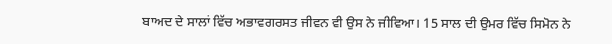ਬਾਅਦ ਦੇ ਸਾਲਾਂ ਵਿੱਚ ਅਭਾਵਗਰਸਤ ਜੀਵਨ ਵੀ ਉਸ ਨੇ ਜੀਵਿਆ। 15 ਸਾਲ ਦੀ ਉਮਰ ਵਿੱਚ ਸਿਮੋਨ ਨੇ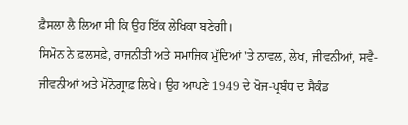ਫ਼ੈਸਲਾ ਲੈ ਲਿਆ ਸੀ ਕਿ ਉਹ ਇੱਕ ਲੇਖਿਕਾ ਬਣੇਗੀ।
ਸਿਮੋਨ ਨੇ ਫ਼ਲਸਫ਼ੇ, ਰਾਜਨੀਤੀ ਅਤੇ ਸਮਾਜਿਕ ਮੁੱਦਿਆਂ 'ਤੇ ਨਾਵਲ, ਲੇਖ, ਜੀਵਨੀਆਂ, ਸਵੈ-ਜੀਵਨੀਆਂ ਅਤੇ ਮੋਨੋਗ੍ਰਾਫ਼ ਲਿਖੇ। ਉਹ ਆਪਣੇ 1949 ਦੇ ਖੋਜ-ਪ੍ਰਬੰਧ ਦ ਸੈਕੰਡ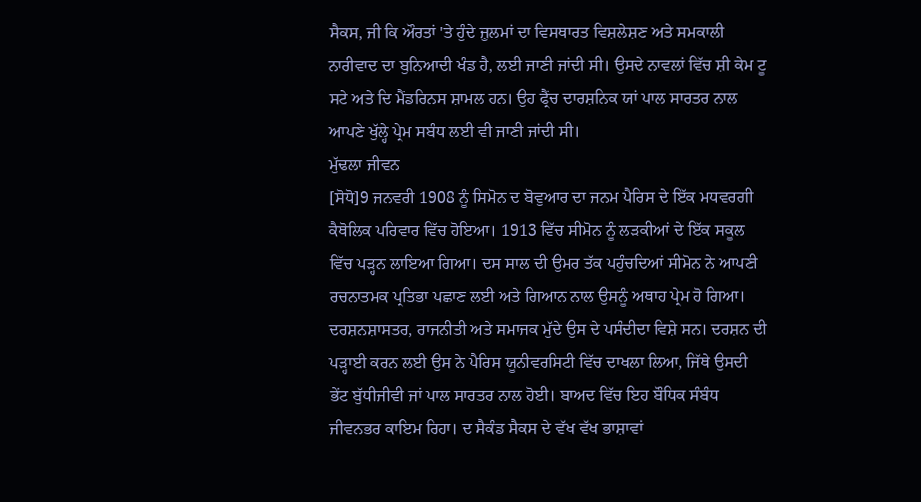ਸੈਕਸ, ਜੀ ਕਿ ਔਰਤਾਂ 'ਤੇ ਹੁੰਦੇ ਜ਼ੁਲਮਾਂ ਦਾ ਵਿਸਥਾਰਤ ਵਿਸ਼ਲੇਸ਼ਣ ਅਤੇ ਸਮਕਾਲੀ ਨਾਰੀਵਾਦ ਦਾ ਬੁਨਿਆਦੀ ਖੰਡ ਹੈ, ਲਈ ਜਾਣੀ ਜਾਂਦੀ ਸੀ। ਉਸਦੇ ਨਾਵਲਾਂ ਵਿੱਚ ਸ਼ੀ ਕੇਮ ਟੂ ਸਟੇ ਅਤੇ ਦਿ ਮੈਂਡਰਿਨਸ ਸ਼ਾਮਲ ਹਨ। ਉਹ ਫ੍ਰੈਂਚ ਦਾਰਸ਼ਨਿਕ ਯਾਂ ਪਾਲ ਸਾਰਤਰ ਨਾਲ ਆਪਣੇ ਖੁੱਲ੍ਹੇ ਪ੍ਰੇਮ ਸਬੰਧ ਲਈ ਵੀ ਜਾਣੀ ਜਾਂਦੀ ਸੀ।
ਮੁੱਢਲਾ ਜੀਵਨ
[ਸੋਧੋ]9 ਜਨਵਰੀ 1908 ਨੂੰ ਸਿਮੋਨ ਦ ਬੋਵੁਆਰ ਦਾ ਜਨਮ ਪੈਰਿਸ ਦੇ ਇੱਕ ਮਧਵਰਗੀ ਕੈਥੋਲਿਕ ਪਰਿਵਾਰ ਵਿੱਚ ਹੋਇਆ। 1913 ਵਿੱਚ ਸੀਮੋਨ ਨੂੰ ਲੜਕੀਆਂ ਦੇ ਇੱਕ ਸਕੂਲ ਵਿੱਚ ਪੜ੍ਹਨ ਲਾਇਆ ਗਿਆ। ਦਸ ਸਾਲ ਦੀ ਉਮਰ ਤੱਕ ਪਹੁੰਚਦਿਆਂ ਸੀਮੋਨ ਨੇ ਆਪਣੀ ਰਚਨਾਤਮਕ ਪ੍ਰਤਿਭਾ ਪਛਾਣ ਲਈ ਅਤੇ ਗਿਆਨ ਨਾਲ ਉਸਨੂੰ ਅਥਾਹ ਪ੍ਰੇਮ ਹੋ ਗਿਆ। ਦਰਸ਼ਨਸ਼ਾਸਤਰ, ਰਾਜਨੀਤੀ ਅਤੇ ਸਮਾਜਕ ਮੁੱਦੇ ਉਸ ਦੇ ਪਸੰਦੀਦਾ ਵਿਸ਼ੇ ਸਨ। ਦਰਸ਼ਨ ਦੀ ਪੜ੍ਹਾਈ ਕਰਨ ਲਈ ਉਸ ਨੇ ਪੈਰਿਸ ਯੂਨੀਵਰਸਿਟੀ ਵਿੱਚ ਦਾਖਲਾ ਲਿਆ, ਜਿੱਥੇ ਉਸਦੀ ਭੇਂਟ ਬੁੱਧੀਜੀਵੀ ਜਾਂ ਪਾਲ ਸਾਰਤਰ ਨਾਲ ਹੋਈ। ਬਾਅਦ ਵਿੱਚ ਇਹ ਬੌਧਿਕ ਸੰਬੰਧ ਜੀਵਨਭਰ ਕਾਇਮ ਰਿਹਾ। ਦ ਸੈਕੰਡ ਸੈਕਸ ਦੇ ਵੱਖ ਵੱਖ ਭਾਸ਼ਾਵਾਂ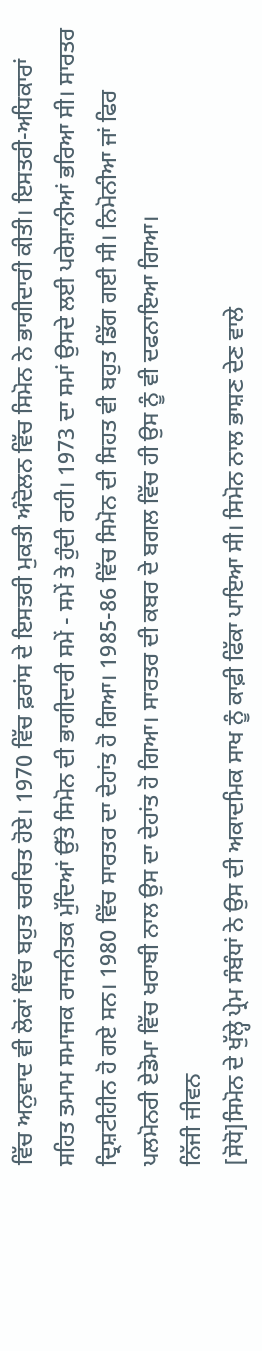ਵਿੱਚ ਅਨੁਵਾਦ ਵੀ ਲੋਕਾਂ ਵਿੱਚ ਬਹੁਤ ਚਰਚਿਤ ਹੋਏ। 1970 ਵਿੱਚ ਫ਼ਰਾਂਸ ਦੇ ਇਸਤਰੀ ਮੁਕਤੀ ਅੰਦੋਲਨ ਵਿੱਚ ਸਿਮੋਨ ਨੇ ਭਾਗੀਦਾਰੀ ਕੀਤੀ। ਇਸਤਰੀ-ਅਧਿਕਾਰਾਂ ਸਹਿਤ ਤਮਾਮ ਸਮਾਜਕ ਰਾਜਨੀਤਕ ਮੁੱਦਿਆਂ ਉੱਤੇ ਸਿਮੋਨ ਦੀ ਭਾਗੀਦਾਰੀ ਸਮੇਂ - ਸਮੇਂ ਤੇ ਹੁੰਦੀ ਰਹੀ। 1973 ਦਾ ਸਮਾਂ ਉਸਦੇ ਲਈ ਪਰੇਸ਼ਾਨੀਆਂ ਭਰਿਆ ਸੀ। ਸਾਰਤਰ ਦ੍ਰਿਸ਼ਟੀਹੀਨ ਹੋ ਗਏ ਸਨ। 1980 ਵਿੱਚ ਸਾਰਤਰ ਦਾ ਦੇਹਾਂਤ ਹੋ ਗਿਆ। 1985-86 ਵਿੱਚ ਸਿਮੋਨ ਦੀ ਸਿਹਤ ਵੀ ਬਹੁਤ ਡਿੱਗ ਗਈ ਸੀ। ਨਿਮੋਨੀਆ ਜਾਂ ਫਿਰ ਪਲਮੋਨਰੀ ਏਡੋਮਾ ਵਿੱਚ ਖਰਾਬੀ ਨਾਲ ਉਸ ਦਾ ਦੇਹਾਂਤ ਹੋ ਗਿਆ। ਸਾਰਤਰ ਦੀ ਕਬਰ ਦੇ ਬਗਲ ਵਿੱਚ ਹੀ ਉਸ ਨੂੰ ਵੀ ਦਫਨਾਇਆ ਗਿਆ।
ਨਿੱਜੀ ਜੀਵਨ
[ਸੋਧੋ]ਸਿਮੋਨ ਦੇ ਖੁੱਲ੍ਹੇ ਪ੍ਰੇਮ ਸੰਬੰਧਾਂ ਨੇ ਉਸ ਦੀ ਅਕਾਦਮਿਕ ਸਾਖ ਨੂੰ ਕਾਫ਼ੀ ਫਿੱਕਾ ਪਾਇਆ ਸੀ। ਸਿਮੋਨ ਨਾਲ ਭਾਸ਼ਣ ਦੇਣ ਵਾਲੇ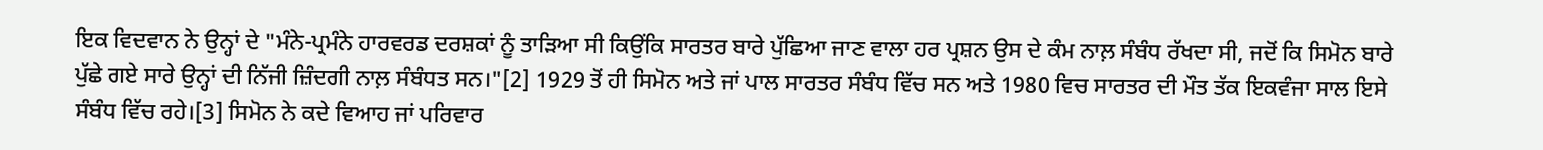ਇਕ ਵਿਦਵਾਨ ਨੇ ਉਨ੍ਹਾਂ ਦੇ "ਮੰਨੇ-ਪ੍ਰਮੰਨੇ ਹਾਰਵਰਡ ਦਰਸ਼ਕਾਂ ਨੂੰ ਤਾੜਿਆ ਸੀ ਕਿਉਂਕਿ ਸਾਰਤਰ ਬਾਰੇ ਪੁੱਛਿਆ ਜਾਣ ਵਾਲਾ ਹਰ ਪ੍ਰਸ਼ਨ ਉਸ ਦੇ ਕੰਮ ਨਾਲ਼ ਸੰਬੰਧ ਰੱਖਦਾ ਸੀ, ਜਦੋਂ ਕਿ ਸਿਮੋਨ ਬਾਰੇ ਪੁੱਛੇ ਗਏ ਸਾਰੇ ਉਨ੍ਹਾਂ ਦੀ ਨਿੱਜੀ ਜ਼ਿੰਦਗੀ ਨਾਲ਼ ਸੰਬੰਧਤ ਸਨ।"[2] 1929 ਤੋਂ ਹੀ ਸਿਮੋਨ ਅਤੇ ਜਾਂ ਪਾਲ ਸਾਰਤਰ ਸੰਬੰਧ ਵਿੱਚ ਸਨ ਅਤੇ 1980 ਵਿਚ ਸਾਰਤਰ ਦੀ ਮੌਤ ਤੱਕ ਇਕਵੰਜਾ ਸਾਲ ਇਸੇ ਸੰਬੰਧ ਵਿੱਚ ਰਹੇ।[3] ਸਿਮੋਨ ਨੇ ਕਦੇ ਵਿਆਹ ਜਾਂ ਪਰਿਵਾਰ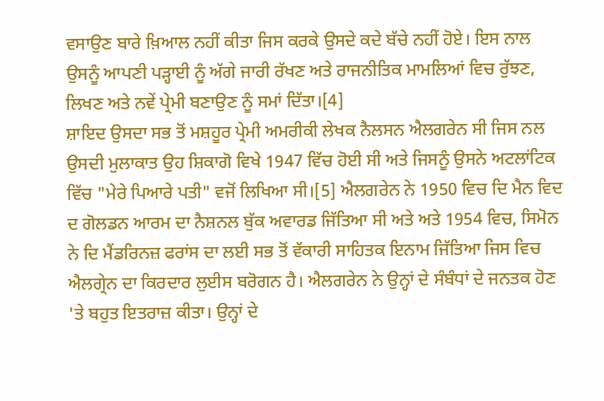ਵਸਾਉਣ ਬਾਰੇ ਖ਼ਿਆਲ ਨਹੀਂ ਕੀਤਾ ਜਿਸ ਕਰਕੇ ਉਸਦੇ ਕਦੇ ਬੱਚੇ ਨਹੀਂ ਹੋਏ। ਇਸ ਨਾਲ ਉਸਨੂੰ ਆਪਣੀ ਪੜ੍ਹਾਈ ਨੂੰ ਅੱਗੇ ਜਾਰੀ ਰੱਖਣ ਅਤੇ ਰਾਜਨੀਤਿਕ ਮਾਮਲਿਆਂ ਵਿਚ ਰੁੱਝਣ, ਲਿਖਣ ਅਤੇ ਨਵੇਂ ਪ੍ਰੇਮੀ ਬਣਾਉਣ ਨੂੰ ਸਮਾਂ ਦਿੱਤਾ।[4]
ਸ਼ਾਇਦ ਉਸਦਾ ਸਭ ਤੋਂ ਮਸ਼ਹੂਰ ਪ੍ਰੇਮੀ ਅਮਰੀਕੀ ਲੇਖਕ ਨੈਲਸਨ ਐਲਗਰੇਨ ਸੀ ਜਿਸ ਨਲ ਉਸਦੀ ਮੁਲਾਕਾਤ ਉਹ ਸ਼ਿਕਾਗੋ ਵਿਖੇ 1947 ਵਿੱਚ ਹੋਈ ਸੀ ਅਤੇ ਜਿਸਨੂੰ ਉਸਨੇ ਅਟਲਾਂਟਿਕ ਵਿੱਚ "ਮੇਰੇ ਪਿਆਰੇ ਪਤੀ" ਵਜੋਂ ਲਿਖਿਆ ਸੀ।[5] ਐਲਗਰੇਨ ਨੇ 1950 ਵਿਚ ਦਿ ਮੈਨ ਵਿਦ ਦ ਗੋਲਡਨ ਆਰਮ ਦਾ ਨੈਸ਼ਨਲ ਬੁੱਕ ਅਵਾਰਡ ਜਿੱਤਿਆ ਸੀ ਅਤੇ ਅਤੇ 1954 ਵਿਚ, ਸਿਮੋਨ ਨੇ ਦਿ ਮੈਂਡਰਿਨਜ਼ ਫਰਾਂਸ ਦਾ ਲਈ ਸਭ ਤੋਂ ਵੱਕਾਰੀ ਸਾਹਿਤਕ ਇਨਾਮ ਜਿੱਤਿਆ ਜਿਸ ਵਿਚ ਐਲਗ੍ਰੇਨ ਦਾ ਕਿਰਦਾਰ ਲੁਈਸ ਬਰੋਗਨ ਹੈ। ਐਲਗਰੇਨ ਨੇ ਉਨ੍ਹਾਂ ਦੇ ਸੰਬੰਧਾਂ ਦੇ ਜਨਤਕ ਹੋਣ 'ਤੇ ਬਹੁਤ ਇਤਰਾਜ਼ ਕੀਤਾ। ਉਨ੍ਹਾਂ ਦੇ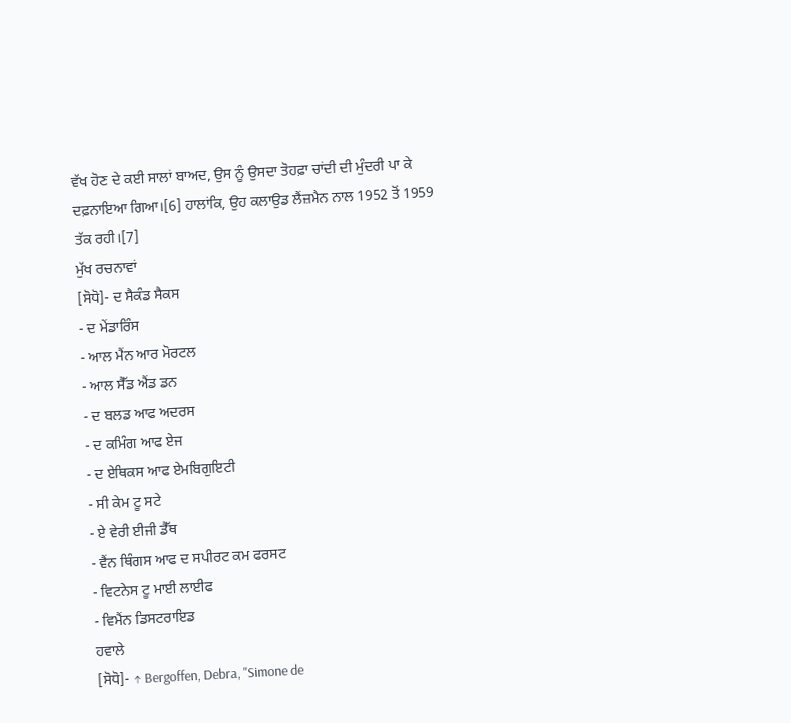ਵੱਖ ਹੋਣ ਦੇ ਕਈ ਸਾਲਾਂ ਬਾਅਦ, ਉਸ ਨੂੰ ਉਸਦਾ ਤੋਹਫ਼ਾ ਚਾਂਦੀ ਦੀ ਮੁੰਦਰੀ ਪਾ ਕੇ ਦਫ਼ਨਾਇਆ ਗਿਆ।[6] ਹਾਲਾਂਕਿ, ਉਹ ਕਲਾਉਡ ਲੈਂਜ਼ਮੈਨ ਨਾਲ 1952 ਤੋਂ 1959 ਤੱਕ ਰਹੀ।[7]
ਮੁੱਖ ਰਚਨਾਵਾਂ
[ਸੋਧੋ]- ਦ ਸੈਕੰਡ ਸੈਕਸ
- ਦ ਮੇਂਡਾਰਿੰਸ
- ਆਲ ਮੈਂਨ ਆਰ ਮੋਰਟਲ
- ਆਲ ਸੈੱਡ ਐਂਡ ਡਨ
- ਦ ਬਲਡ ਆਫ ਅਦਰਸ
- ਦ ਕਮਿੰਗ ਆਫ ਏਜ
- ਦ ਏਥਿਕਸ ਆਫ ਏਮਬਿਗੁਇਟੀ
- ਸੀ ਕੇਮ ਟੂ ਸਟੇ
- ਏ ਵੇਰੀ ਈਜੀ ਡੈੱਥ
- ਵੈਂਨ ਥਿੰਗਸ ਆਫ ਦ ਸਪੀਰਟ ਕਮ ਫਰਸਟ
- ਵਿਟਨੇਸ ਟੂ ਮਾਈ ਲਾਈਫ
- ਵਿਮੈਂਨ ਡਿਸਟਰਾਇਡ
ਹਵਾਲੇ
[ਸੋਧੋ]- ↑ Bergoffen, Debra, "Simone de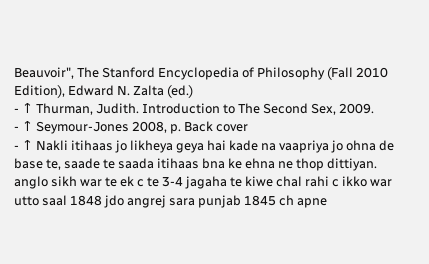Beauvoir", The Stanford Encyclopedia of Philosophy (Fall 2010 Edition), Edward N. Zalta (ed.)
- ↑ Thurman, Judith. Introduction to The Second Sex, 2009.
- ↑ Seymour-Jones 2008, p. Back cover
- ↑ Nakli itihaas jo likheya geya hai kade na vaapriya jo ohna de base te, saade te saada itihaas bna ke ehna ne thop dittiyan. anglo sikh war te ek c te 3-4 jagaha te kiwe chal rahi c ikko war utto saal 1848 jdo angrej sara punjab 1845 ch apne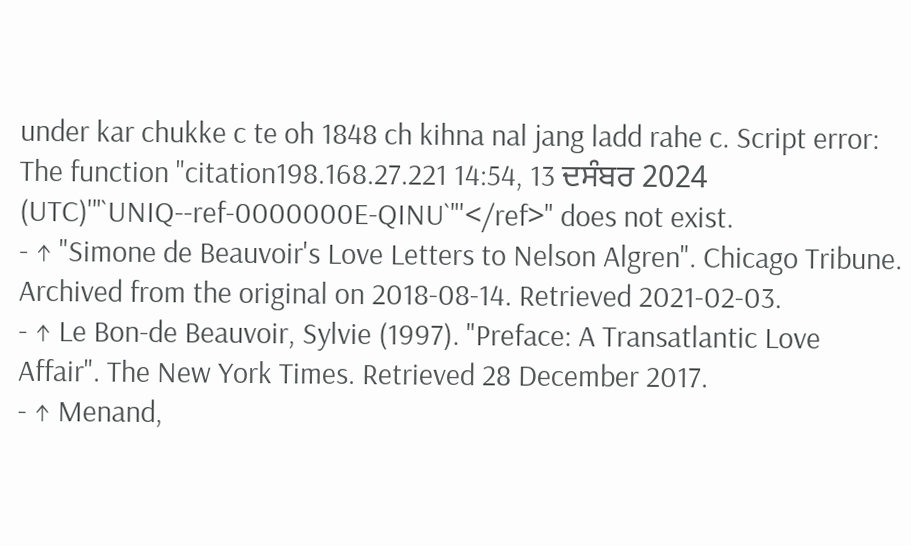under kar chukke c te oh 1848 ch kihna nal jang ladd rahe c. Script error: The function "citation198.168.27.221 14:54, 13 ਦਸੰਬਰ 2024 (UTC)'"`UNIQ--ref-0000000E-QINU`"'</ref>" does not exist.
- ↑ "Simone de Beauvoir's Love Letters to Nelson Algren". Chicago Tribune. Archived from the original on 2018-08-14. Retrieved 2021-02-03.
- ↑ Le Bon-de Beauvoir, Sylvie (1997). "Preface: A Transatlantic Love Affair". The New York Times. Retrieved 28 December 2017.
- ↑ Menand,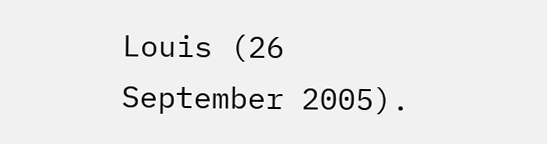Louis (26 September 2005).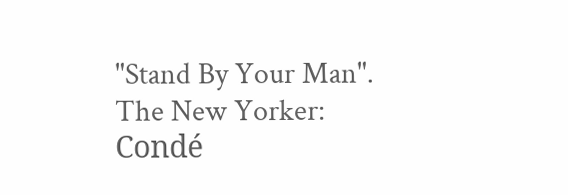"Stand By Your Man". The New Yorker: Condé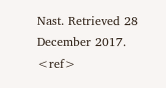Nast. Retrieved 28 December 2017.
<ref>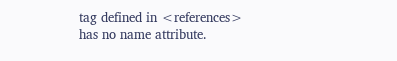tag defined in <references>
has no name attribute.